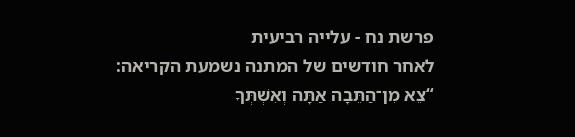פרשת נח - עלייה רביעית
לאחר חודשים של המתנה נשמעת הקריאה: “צֵא מִן־הַתֵּבָה אַתָּה וְאִשְׁתְּךָ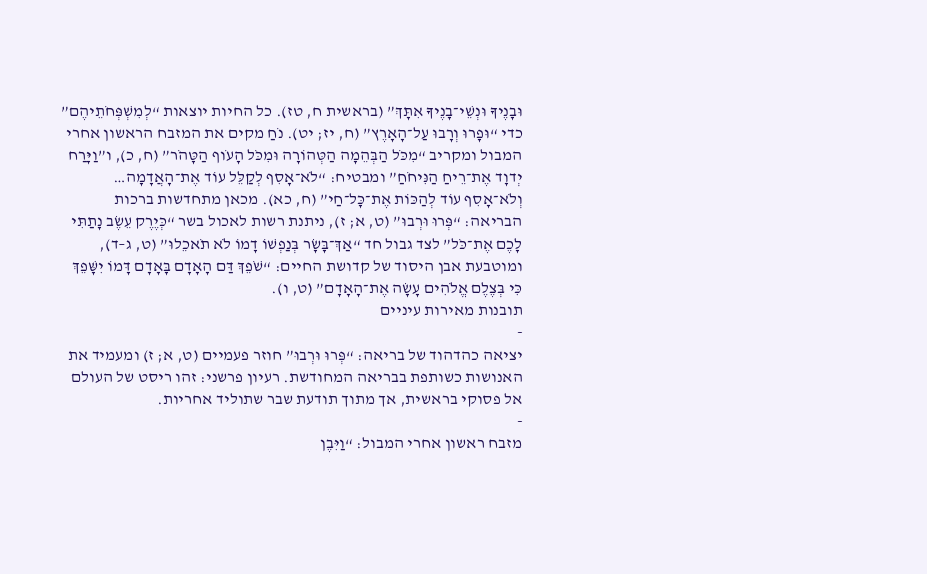וּבָנֶיךָ וּנְשֵׁי־בָנֶיךָ אִתָּךְ” (בראשית ח, טז). כל החיות יוצאות “לְמִשְׁפְּחֹתֵיהֶם” כדי “וּפָרוּ וְרָבוּ עַל־הָאָרֶץ” (ח, יז; יט). נֹחַ מקים את המזבח הראשון אחרי המבול ומקריב “מִכֹּל הַבְּהֵמָה הַטְּהוֹרָה וּמִכֹּל הָעֹוף הַטָּהֹר” (ח, כ), ו”וַיָּרַח יְדוָד אֶת־רֵיחַ הַנִּיחֹחַ” ומבטיח: “לֹא־אָסִף לְקַלֵּל עוֹד אֶת־הָאֲדָמָה… וְלֹא־אָסִף עוֹד לְהַכּוֹת אֶת־כָּל־חַי” (ח, כא). מכאן מתחדשות ברכות הבריאה: “פְּרוּ וּרְבוּ” (ט, א; ז), ניתנת רשות לאכול בשר “כְּיֶרֶק עֵשֶׂב נָתַתִּי לָכֶם אֶת־כֹּל” לצד גבול חד “אַךְ־בָּשָׂר בְּנַפְשׁוֹ דָמוֹ לֹא תֹאכֵלוּ” (ט, ג–ד), ומוטבעת אבן היסוד של קדושת החיים: “שֹׁפֵךְ דַּם הָאָדָם בָּאָדָם דָּמוֹ יִשָּׁפֵךְ כִּי בְּצֶלֶם אֱלֹהִים עָשָׂה אֶת־הָאָדָם” (ט, ו).
תובנות מאירות עיניים
-
יציאה כהדהוד של בריאה: “פְּרוּ וּרְבוּ” חוזר פעמיים (ט, א; ז) ומעמיד את האנושות כשותפת בבריאה המחודשת. רעיון פרשני: זהו ריסט של העולם אל פסוקי בראשית, אך מתוך תודעת שבר שתוליד אחריות.
-
מזבח ראשון אחרי המבול: “וַיִּבֶן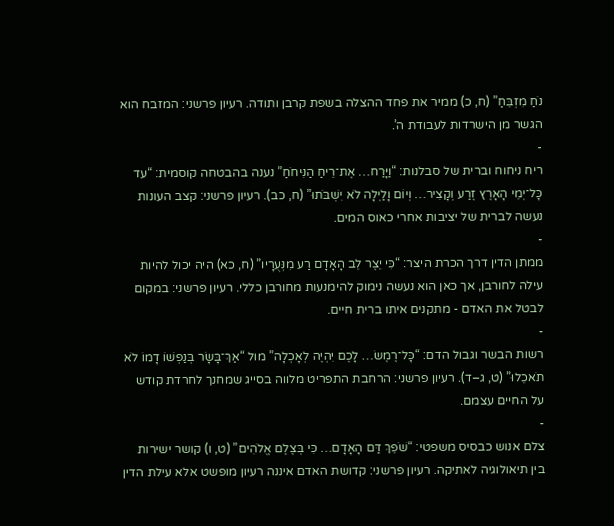נֹחַ מִזְבֵּחַ” (ח, כ) ממיר את פחד ההצלה בשפת קרבן ותודה. רעיון פרשני: המזבח הוא הגשר מן הישרדות לעבודת ה’.
-
ריח ניחוח וברית של סבלנות: “וַיָּרַח… אֶת־רֵיחַ הַנִּיחֹחַ” נענה בהבטחה קוסמית: “עד כָּל־יְמֵי הָאָרֶץ זֶרַע וְקָצִיר… וְיוֹם וָלַיְלָה לֹא יִשְׁבֹּתוּ” (ח, כב). רעיון פרשני: קצב העונות נעשה לברית של יציבות אחרי כאוס המים.
-
ממתן הדין דרך הכרת היצר: “כִּי יֵצֶר לֵב הָאָדָם רַע מִנְּעֻרָיו” (ח, כא) היה יכול להיות עילה לחורבן, אך כאן הוא נעשה נימוק להימנעות מחורבן כללי. רעיון פרשני: במקום לבטל את האדם - מתקנים איתו ברית חיים.
-
רשות הבשר וגבול הדם: “כָּל־רֶמֶשׂ… לָכֶם יִהְיֶה לְאָכְלָה” מול “אַךְ־בָּשָׂר בְּנַפְשׁוֹ דָמוֹ לֹא תֹאכֵלוּ” (ט, ג–ד). רעיון פרשני: הרחבת התפריט מלווה בסייג שמחנך לחרדת קודש על החיים עצמם.
-
צלם אנוש כבסיס משפטי: “שֹׁפֵךְ דַּם הָאָדָם… כִּי בְּצֶלֶם אֱלֹהִים” (ט, ו) קושר ישירות בין תיאולוגיה לאתיקה. רעיון פרשני: קדושת האדם איננה רעיון מופשט אלא עילת הדין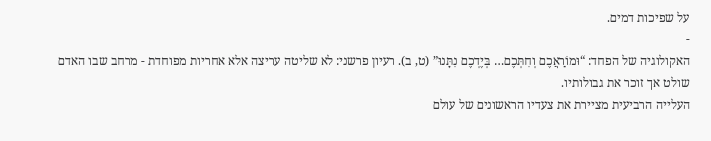על שפיכות דמים.
-
האקולוגיה של הפחד: “וּמוֹרַאֲכֶם וְחִתְּכֶם… בְּיֶדְכֶם נִתָּנוּ” (ט, ב). רעיון פרשני: לא שליטה עריצה אלא אחריות מפוחדת - מרחב שבו האדם שולט אך זוכר את גבולותיו.
העלייה הרביעית מציירת את צעדיו הראשונים של עולם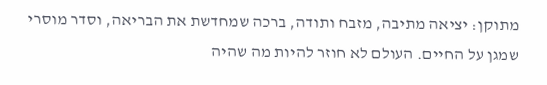מתוקן: יציאה מתיבה, מזבח ותודה, ברכה שמחדשת את הבריאה, וסדר מוסרי שמגן על החיים. העולם לא חוזר להיות מה שהיה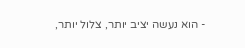- הוא נעשה יציב יותר, צלול יותר,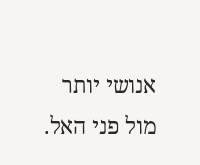אנושי יותר מול פני האל.